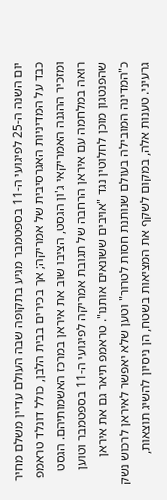יום השנה ה-25 לפיגועי ה-11 בספטמבר מגיע בתקופה שבה העולם עדיין משלם מחיר כבד על המדיניות האגרסיבית של אמריקה; אך בכירים בבית הלבן, כולל דונלד טראמפ ומזכיר ההגנה האמריקאי ג'ון הגסט, הציבו שוב את איראן במרכז האשמותיהם. הגסט רואה במלחמה עם איראן הרחבה של תגובת אמריקה לפיגועי ה-11 בספטמבר וטוען שהפנטגון מוכן לחלוטין נגד "אויבים ששונאים אותנו". טראמפ תיאר גם את איראן כ"המדינה המובילה בעולם שנותנת חסות לטרור" וטען שלא יאפשר לאיראן לרכוש נשק גרעיני. טענות אלה, במקום לשקף את המציאות בשטח, הן ניסיון להשיג תוצאות,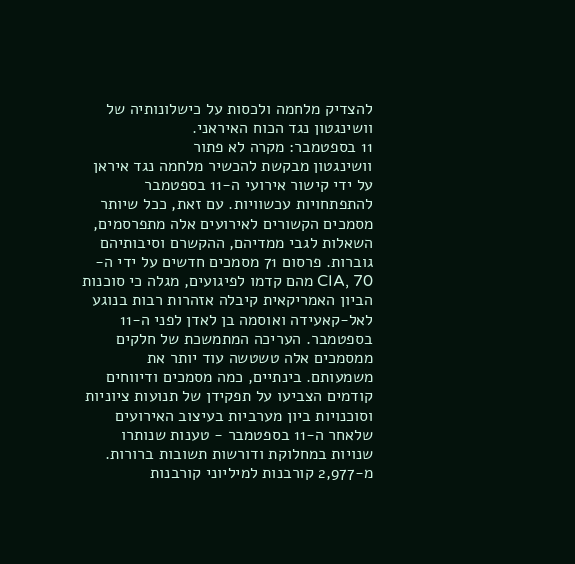להצדיק מלחמה ולכסות על כישלונותיה של וושינגטון נגד הכוח האיראני.
11 בספטמבר: מקרה לא פתור
וושינגטון מבקשת להכשיר מלחמה נגד איראן על ידי קישור אירועי ה-11 בספטמבר להתפתחויות עכשוויות. עם זאת, ככל שיותר מסמכים הקשורים לאירועים אלה מתפרסמים, השאלות לגבי ממדיהם, ההקשרם וסיבותיהם גוברות. פרסום 71 מסמכים חדשים על ידי ה-CIA, 70 מהם קדמו לפיגועים, מגלה כי סוכנות הביון האמריקאית קיבלה אזהרות רבות בנוגע לאל-קאעידה ואוסמה בן לאדן לפני ה-11 בספטמבר. העריכה המתמשכת של חלקים ממסמכים אלה טשטשה עוד יותר את משמעותם. בינתיים, כמה מסמכים ודיווחים קודמים הצביעו על תפקידן של תנועות ציוניות וסוכנויות ביון מערביות בעיצוב האירועים שלאחר ה-11 בספטמבר - טענות שנותרו שנויות במחלוקת ודורשות תשובות ברורות.
מ-2,977 קורבנות למיליוני קורבנות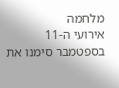מלחמה
אירועי ה-11 בספטמבר סימנו את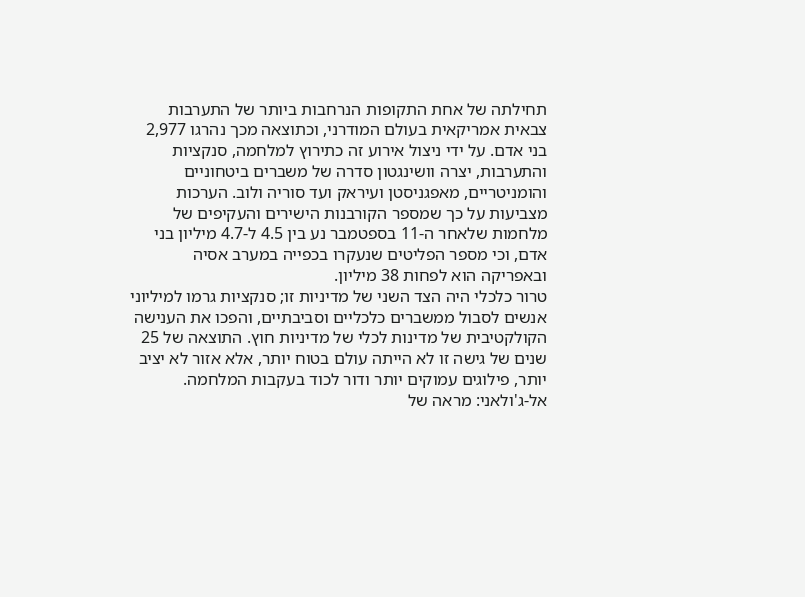תחילתה של אחת התקופות הנרחבות ביותר של התערבות צבאית אמריקאית בעולם המודרני, וכתוצאה מכך נהרגו 2,977 בני אדם. על ידי ניצול אירוע זה כתירוץ למלחמה, סנקציות והתערבות, יצרה וושינגטון סדרה של משברים ביטחוניים והומניטריים, מאפגניסטן ועיראק ועד סוריה ולוב. הערכות מצביעות על כך שמספר הקורבנות הישירים והעקיפים של מלחמות שלאחר ה-11 בספטמבר נע בין 4.5 ל-4.7 מיליון בני אדם, וכי מספר הפליטים שנעקרו בכפייה במערב אסיה ובאפריקה הוא לפחות 38 מיליון.
טרור כלכלי היה הצד השני של מדיניות זו; סנקציות גרמו למיליוני אנשים לסבול ממשברים כלכליים וסביבתיים, והפכו את הענישה הקולקטיבית של מדינות לכלי של מדיניות חוץ. התוצאה של 25 שנים של גישה זו לא הייתה עולם בטוח יותר, אלא אזור לא יציב יותר, פילוגים עמוקים יותר ודור לכוד בעקבות המלחמה.
אל-ג'ולאני: מראה של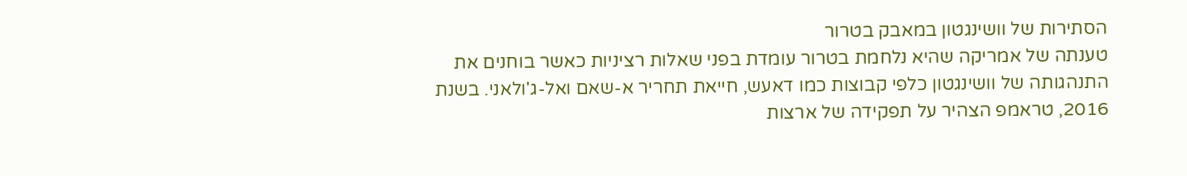הסתירות של וושינגטון במאבק בטרור
טענתה של אמריקה שהיא נלחמת בטרור עומדת בפני שאלות רציניות כאשר בוחנים את התנהגותה של וושינגטון כלפי קבוצות כמו דאעש, חייאת תחריר א-שאם ואל-ג'ולאני. בשנת 2016, טראמפ הצהיר על תפקידה של ארצות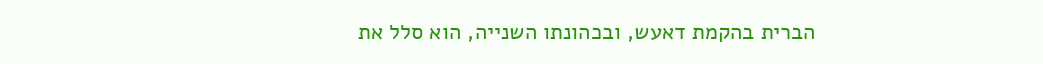הברית בהקמת דאעש, ובכהונתו השנייה, הוא סלל את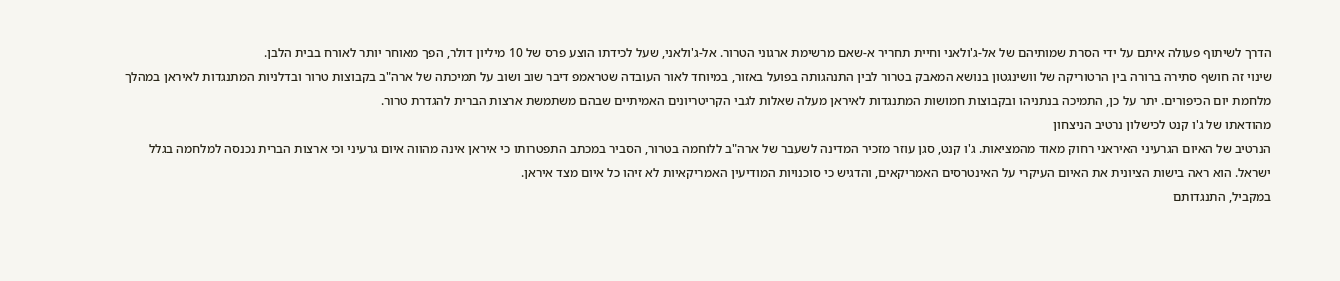הדרך לשיתוף פעולה איתם על ידי הסרת שמותיהם של אל-ג'ולאני וחיית תחריר א-שאם מרשימת ארגוני הטרור. אל-ג'ולאני, שעל לכידתו הוצע פרס של 10 מיליון דולר, הפך מאוחר יותר לאורח בבית הלבן.
שינוי זה חושף סתירה ברורה בין הרטוריקה של וושינגטון בנושא המאבק בטרור לבין התנהגותה בפועל באזור, במיוחד לאור העובדה שטראמפ דיבר שוב ושוב על תמיכתה של ארה"ב בקבוצות טרור ובדלניות המתנגדות לאיראן במהלך מלחמת יום הכיפורים. יתר על כן, התמיכה בנתניהו ובקבוצות חמושות המתנגדות לאיראן מעלה שאלות לגבי הקריטריונים האמיתיים שבהם משתמשת ארצות הברית להגדרת טרור.
מהודאתו של ג'ו קנט לכישלון נרטיב הניצחון
הנרטיב של האיום הגרעיני האיראני רחוק מאוד מהמציאות. ג'ו קנט, סגן עוזר מזכיר המדינה לשעבר של ארה"ב ללוחמה בטרור, הסביר במכתב התפטרותו כי איראן אינה מהווה איום גרעיני וכי ארצות הברית נכנסה למלחמה בגלל ישראל. הוא ראה בישות הציונית את האיום העיקרי על האינטרסים האמריקאים, והדגיש כי סוכנויות המודיעין האמריקאיות לא זיהו כל איום מצד איראן.
במקביל, התנגדותם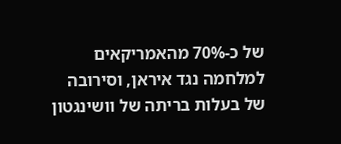של כ-70% מהאמריקאים למלחמה נגד איראן, וסירובה של בעלות בריתה של וושינגטון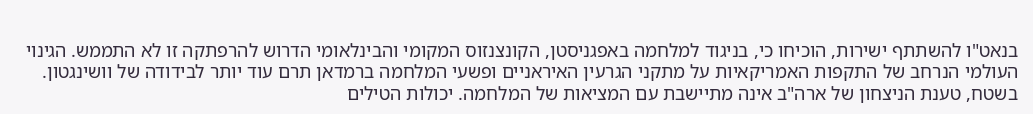בנאט"ו להשתתף ישירות, הוכיחו כי, בניגוד למלחמה באפגניסטן, הקונצנזוס המקומי והבינלאומי הדרוש להרפתקה זו לא התממש. הגינוי העולמי הנרחב של התקפות האמריקאיות על מתקני הגרעין האיראניים ופשעי המלחמה ברמדאן תרם עוד יותר לבידודה של וושינגטון.
בשטח, טענת הניצחון של ארה"ב אינה מתיישבת עם המציאות של המלחמה. יכולות הטילים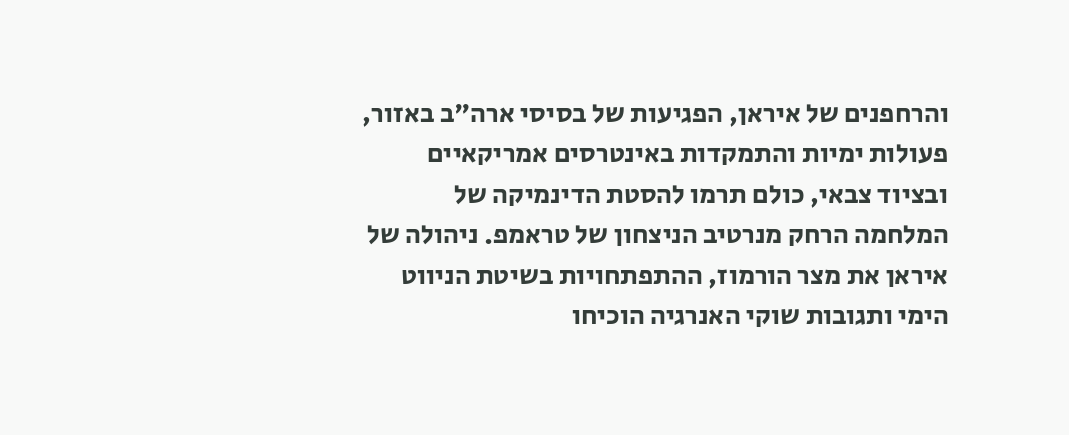והרחפנים של איראן, הפגיעות של בסיסי ארה"ב באזור, פעולות ימיות והתמקדות באינטרסים אמריקאיים ובציוד צבאי, כולם תרמו להסטת הדינמיקה של המלחמה הרחק מנרטיב הניצחון של טראמפ. ניהולה של איראן את מצר הורמוז, ההתפתחויות בשיטת הניווט הימי ותגובות שוקי האנרגיה הוכיחו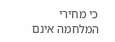כי מחירי המלחמה אינם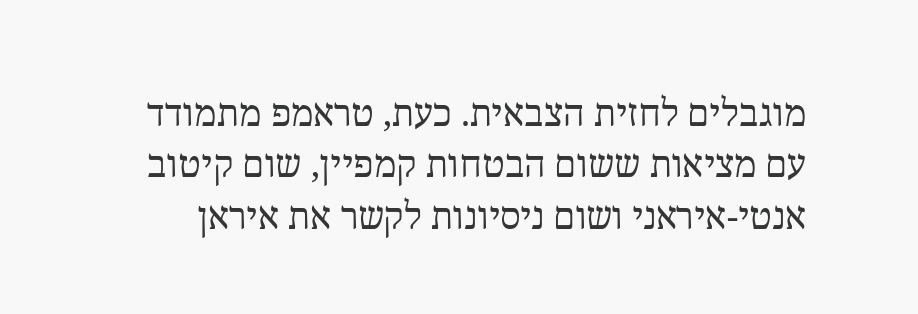מוגבלים לחזית הצבאית. כעת, טראמפ מתמודד עם מציאות ששום הבטחות קמפיין, שום קיטוב אנטי-איראני ושום ניסיונות לקשר את איראן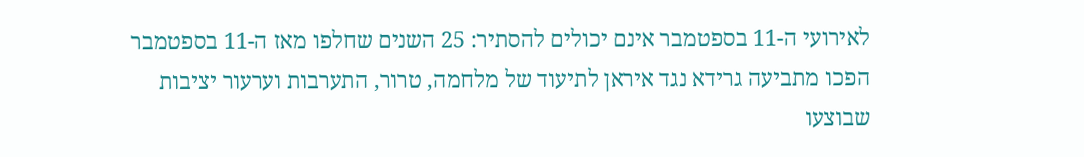לאירועי ה-11 בספטמבר אינם יכולים להסתיר: 25 השנים שחלפו מאז ה-11 בספטמבר הפכו מתביעה גרידא נגד איראן לתיעוד של מלחמה, טרור, התערבות וערעור יציבות שבוצעו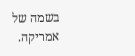בשמה של אמריקה.